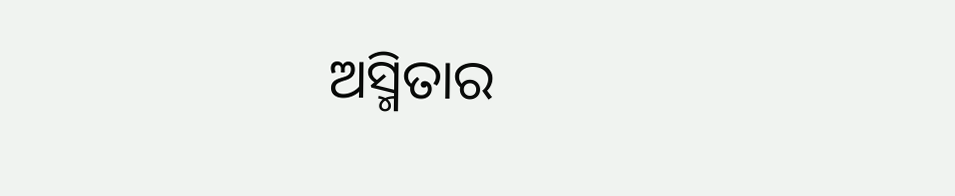ଅସ୍ମିତାର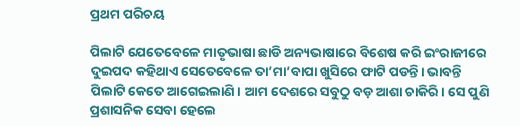ପ୍ରଥମ ପରିଚୟ

ପିଲାଟି ଯେତେବେଳେ ମାତୃଭାଷା ଛାଡି ଅନ୍ୟଭାଷାରେ ବିଶେଷ କରି ଇଂରାଜୀରେ ଦୁଇପଦ କହିଥାଏ ସେତେବେଳେ ତା’ମା’ବାପା ଖୁସିରେ ଫାଟି ପଡନ୍ତି। ଭାବନ୍ତି ପିଲାଟି କେତେ ଆଗେଇଲାଣି। ଆମ ଦେଶରେ ସବୁଠୁ ବଡ଼ ଆଶା ଚାକିରି। ସେ ପୁଣି ପ୍ରଶାସନିକ ସେବା ହେଲେ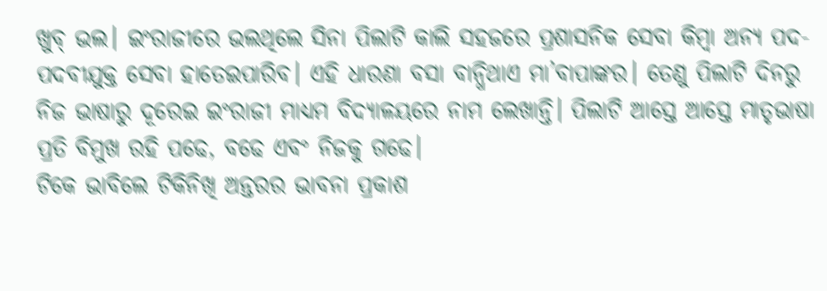ଖୁବ୍‌ ଭଲ। ଇଂରାଜୀରେ ଭଲଥିଲେ ସିନା ପିଲାଟି କାଲି ସହଜରେ ପ୍ରଶାସନିକ ସେବା କିମ୍ବା ଅନ୍ୟ ପଦ-ପଦବୀଯୁକ୍ତ ସେବା ହାତେଇପାରିବ। ଏହି ଧାରଣା ବସା ବାନ୍ଧିଥାଏ ମା’ବାପାଙ୍କର। ତେଣୁ ପିଲାଟି ଦିନରୁ ନିଜ ଭାଷାରୁ ଦୂରେଇ ଇଂରାଜୀ ମାଧ୍ୟମ ବିଦ୍ୟାଳୟରେ ନାମ ଲେଖାନ୍ତି। ପିଲାଟି ଆସ୍ତେ ଆସ୍ତେ ମାତୃଭାଷା ପ୍ରତି ବିମୁଖ ରହି ପଢେ, ବଢେ ଏବଂ ନିଜକୁ ଗଢେ।
ଟିକେ ଭାବିଲେ ଟିକିନିଖି ଅନ୍ତରର ଭାବନା ପ୍ରକାଶ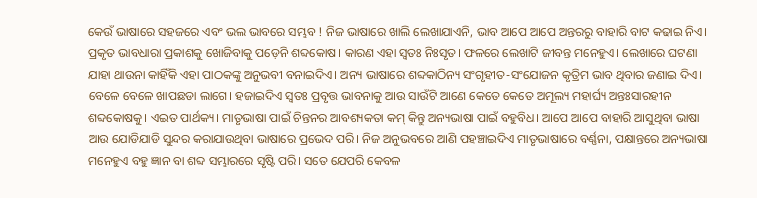କେଉଁ ଭାଷାରେ ସହଜରେ ଏବଂ ଭଲ ଭାବରେ ସମ୍ଭବ ! ନିଜ ଭାଷାରେ ଖାଲି ଲେଖାଯାଏନି, ଭାବ ଆପେ ଆପେ ଅନ୍ତରରୁ ବାହାରି ବାଟ କଢାଇ ନିଏ। ପ୍ରକୃତ ଭାବଧାରା ପ୍ରକାଶକୁ ଖୋଜିବାକୁ ପଡ଼େନି ଶବ୍ଦକୋଷ। କାରଣ ଏହା ସ୍ବତଃ ନିଃସୃତ। ଫଳରେ ଲେଖାଟି ଜୀବନ୍ତ ମନେହୁଏ। ଲେଖାରେ ଘଟଣା ଯାହା ଥାଉନା କାହିଁକି ଏହା ପାଠକଙ୍କୁ ଅନୁଭବୀ ବନାଇଦିଏ। ଅନ୍ୟ ଭାଷାରେ ଶବ୍ଦକାଠିନ୍ୟ ସଂଗୃହୀତ-ସଂଯୋଜନ କୃତ୍ରିମ ଭାବ ଥିବାର ଜଣାଇ ଦିଏ। ବେଳେ ବେଳେ ଖାପଛଡା ଲାଗେ। ହଜାଇଦିଏ ସ୍ବତଃ ପ୍ରବୃତ୍ତ ଭାବନାକୁ ଆଉ ସାଉଁଟି ଆଣେ କେତେ କେତେ ଅମୂଲ୍ୟ ମହାର୍ଘ୍ୟ ଅନ୍ତଃସାରହୀନ ଶବ୍ଦକୋଷକୁ। ଏଇତ ପାର୍ଥକ୍ୟ। ମାତୃଭାଷା ପାଇଁ ଚିନ୍ତନର ଆବଶ୍ୟକତା କମ୍‌ କିନ୍ତୁ ଅନ୍ୟଭାଷା ପାଇଁ ବହୁବିଧ। ଆପେ ଆପେ ବାହାରି ଆସୁଥିବା ଭାଷା ଆଉ ଯୋଡିଯାଡି ସୁନ୍ଦର କରାଯାଉଥିବା ଭାଷାରେ ପ୍ରଭେଦ ପରି। ନିଜ ଅନୁଭବରେ ଆଣି ପହଞ୍ଚାଇଦିଏ ମାତୃଭାଷାରେ ବର୍ଣ୍ଣନା, ପକ୍ଷାନ୍ତରେ ଅନ୍ୟଭାଷା ମନେହୁଏ ବହୁ ଜ୍ଞାନ ବା ଶବ୍ଦ ସମ୍ଭାରରେ ସୃଷ୍ଟି ପରି। ସତେ ଯେପରି କେବଳ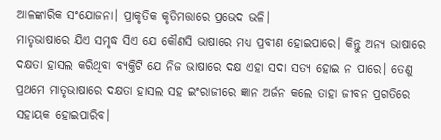ଆଳଙ୍କାରିକ ସଂଯୋଜନା। ପ୍ରାକୃତିକ କୃତିମତ୍ତାରେ ପ୍ରଭେଦ ଭଳି।
ମାତୃଭାଷାରେ ଯିଏ ସମୃଦ୍ଧ ସିଏ ଯେ କୌଣସି ଭାଷାରେ ମଧ୍ୟ ପ୍ରବୀଣ ହୋଇପାରେ। କିନ୍ତୁ ଅନ୍ୟ ଭାଷାରେ ଦକ୍ଷତା ହାସଲ କରିଥିବା ବ୍ୟକ୍ତିଟି ଯେ ନିଜ ଭାଷାରେ ଦକ୍ଷ ଏହା ସଦା ସତ୍ୟ ହୋଇ ନ ପାରେ। ତେଣୁ ପ୍ରଥମେ ମାତୃଭାଷାରେ ଦକ୍ଷତା ହାସଲ ସହ ଇଂରାଜୀରେ ଜ୍ଞାନ ଅର୍ଜନ କଲେ ତାହା ଜୀବନ ପ୍ରଗତିରେ ସହାୟକ ହୋଇପାରିବ।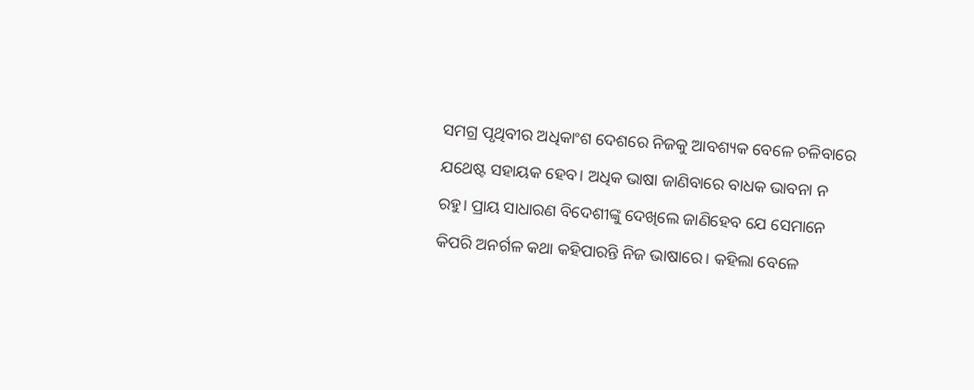ସମଗ୍ର ପୃଥିବୀର ଅଧିକାଂଶ ଦେଶରେ ନିଜକୁ ଆବଶ୍ୟକ ବେଳେ ଚଳିବାରେ ଯଥେଷ୍ଟ ସହାୟକ ହେବ। ଅଧିକ ଭାଷା ଜାଣିବାରେ ବାଧକ ଭାବନା ନ ରହୁ। ପ୍ରାୟ ସାଧାରଣ ବିଦେଶୀଙ୍କୁ ଦେଖିଲେ ଜାଣିହେବ ଯେ ସେମାନେ କିପରି ଅନର୍ଗଳ କଥା କହିପାରନ୍ତି ନିଜ ଭାଷାରେ। କହିଲା ବେଳେ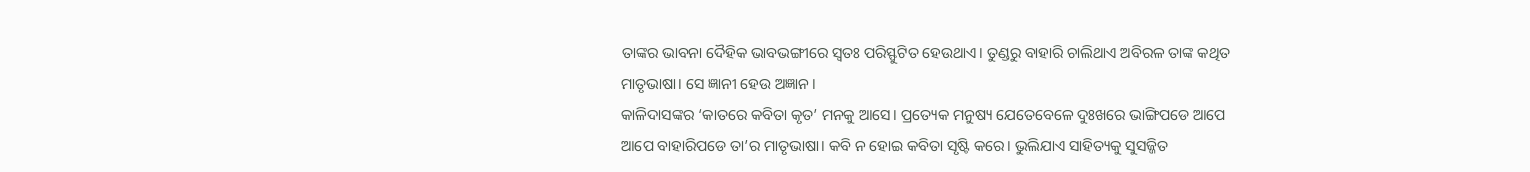ତାଙ୍କର ଭାବନା ଦୈହିକ ଭାବଭଙ୍ଗୀରେ ସ୍ବତଃ ପରିସ୍ଫୁଟିତ ହେଉଥାଏ। ତୁଣ୍ଡରୁ ବାହାରି ଚାଲିଥାଏ ଅବିରଳ ତାଙ୍କ କଥିତ ମାତୃଭାଷା। ସେ ଜ୍ଞାନୀ ହେଉ ଅଜ୍ଞାନ।
କାଳିଦାସଙ୍କର ‘କାତରେ କବିତା କୃତ’ ମନକୁ ଆସେ। ପ୍ରତ୍ୟେକ ମନୁଷ୍ୟ ଯେତେବେଳେ ଦୁଃଖରେ ଭାଙ୍ଗିପଡେ ଆପେ ଆପେ ବାହାରିପଡେ ତା’ର ମାତୃଭାଷା। କବି ନ ହୋଇ କବିତା ସୃଷ୍ଟି କରେ। ଭୁଲିଯାଏ ସାହିତ୍ୟକୁ ସୁସଜ୍ଜିତ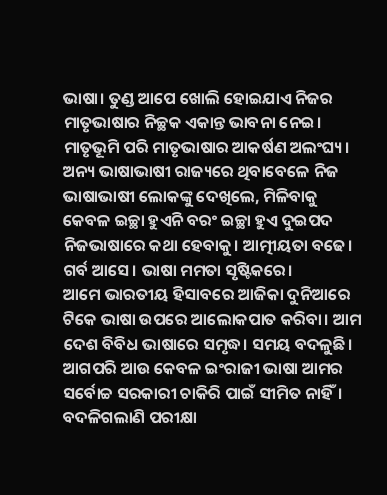ଭାଷା। ତୁଣ୍ଡ ଆପେ ଖୋଲି ହୋଇଯାଏ ନିଜର ମାତୃଭାଷାର ନିଚ୍ଛକ ଏକାନ୍ତ ଭାବନା ନେଇ। ମାତୃଭୂମି ପରି ମାତୃଭାଷାର ଆକର୍ଷଣ ଅଲଂଘ୍ୟ। ଅନ୍ୟ ଭାଷାଭାଷୀ ରାଜ୍ୟରେ ଥିବାବେଳେ ନିଜ ଭାଷାଭାଷୀ ଲୋକଙ୍କୁ ଦେଖିଲେ, ମିଳିବାକୁ କେବଳ ଇଚ୍ଛା ହୁଏନି ବରଂ ଇଚ୍ଛା ହୁଏ ଦୁଇପଦ ନିଜଭାଷାରେ କଥା ହେବାକୁ। ଆତ୍ମୀୟତା ବଢେ। ଗର୍ବ ଆସେ। ଭାଷା ମମତା ସୃଷ୍ଟିକରେ।
ଆମେ ଭାରତୀୟ ହିସାବରେ ଆଜିକା ଦୁନିଆରେ ଟିକେ ଭାଷା ଉପରେ ଆଲୋକପାତ କରିବା। ଆମ ଦେଶ ବିବିଧ ଭାଷାରେ ସମୃଦ୍ଧ। ସମୟ ବଦଳୁଛି। ଆଗପରି ଆଉ କେବଳ ଇଂରାଜୀ ଭାଷା ଆମର ସର୍ବୋଚ୍ଚ ସରକାରୀ ଚାକିରି ପାଇଁ ସୀମିତ ନାହିଁ। ବଦଳିଗଲାଣି ପରୀକ୍ଷା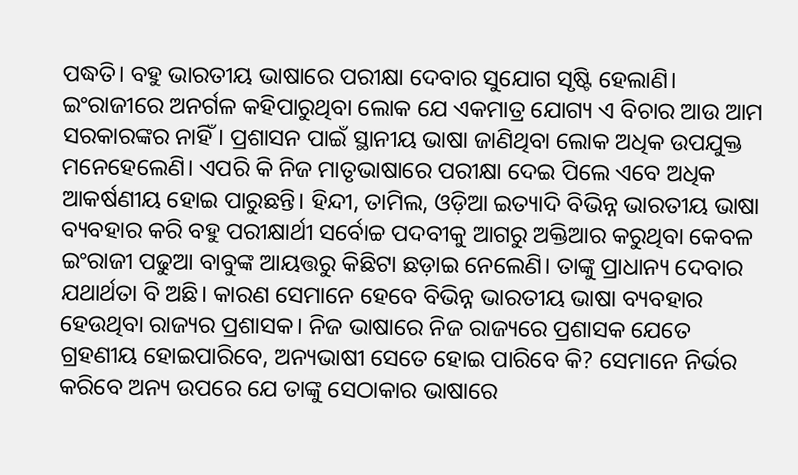ପଦ୍ଧତି। ବହୁ ଭାରତୀୟ ଭାଷାରେ ପରୀକ୍ଷା ଦେବାର ସୁଯୋଗ ସୃଷ୍ଟି ହେଲାଣି। ଇଂରାଜୀରେ ଅନର୍ଗଳ କହିପାରୁଥିବା ଲୋକ ଯେ ଏକମାତ୍ର ଯୋଗ୍ୟ ଏ ବିଚାର ଆଉ ଆମ ସରକାରଙ୍କର ନାହିଁ। ପ୍ରଶାସନ ପାଇଁ ସ୍ଥାନୀୟ ଭାଷା ଜାଣିଥିବା ଲୋକ ଅଧିକ ଉପଯୁକ୍ତ ମନେହେଲେଣି। ଏପରି କି ନିଜ ମାତୃଭାଷାରେ ପରୀକ୍ଷା ଦେଇ ପିଲେ ଏବେ ଅଧିକ ଆକର୍ଷଣୀୟ ହୋଇ ପାରୁଛନ୍ତି। ହିନ୍ଦୀ, ତାମିଲ, ଓଡ଼ିଆ ଇତ୍ୟାଦି ବିଭିନ୍ନ ଭାରତୀୟ ଭାଷା ବ୍ୟବହାର କରି ବହୁ ପରୀକ୍ଷାର୍ଥୀ ସର୍ବୋଚ୍ଚ ପଦବୀକୁ ଆଗରୁ ଅକ୍ତିଆର କରୁଥିବା କେବଳ ଇଂରାଜୀ ପଢୁଆ ବାବୁଙ୍କ ଆୟତ୍ତରୁ କିଛିଟା ଛଡ଼ାଇ ନେଲେଣି। ତାଙ୍କୁ ପ୍ରାଧାନ୍ୟ ଦେବାର ଯଥାର୍ଥତା ବି ଅଛି। କାରଣ ସେମାନେ ହେବେ ବିଭିନ୍ନ ଭାରତୀୟ ଭାଷା ବ୍ୟବହାର ହେଉଥିବା ରାଜ୍ୟର ପ୍ରଶାସକ। ନିଜ ଭାଷାରେ ନିଜ ରାଜ୍ୟରେ ପ୍ରଶାସକ ଯେତେ ଗ୍ରହଣୀୟ ହୋଇପାରିବେ, ଅନ୍ୟଭାଷୀ ସେତେ ହୋଇ ପାରିବେ କି? ସେମାନେ ନିର୍ଭର କରିବେ ଅନ୍ୟ ଉପରେ ଯେ ତାଙ୍କୁ ସେଠାକାର ଭାଷାରେ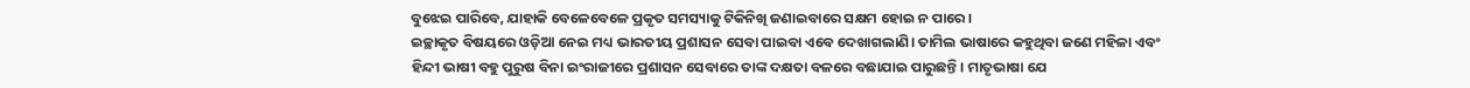ବୁଝେଇ ପାରିବେ, ଯାହାକି ବେଳେବେଳେ ପ୍ରକୃତ ସମସ୍ୟାକୁ ଟିକିନିଖି ଜଣାଇବାରେ ସକ୍ଷମ ହୋଇ ନ ପାରେ।
ଇଚ୍ଛାକୃତ ବିଷୟରେ ଓଡ଼ିଆ ନେଇ ମଧ୍ୟ ଭାରତୀୟ ପ୍ରଶାସନ ସେବା ପାଇବା ଏବେ ଦେଖାଗଲାଣି। ତାମିଲ ଭାଷାରେ କହୁଥିବା ଜଣେ ମହିଳା ଏବଂ ହିନ୍ଦୀ ଭାଷୀ ବହୁ ପୁରୁଷ ବିନା ଇଂରାଜୀରେ ପ୍ରଶାସନ ସେବାରେ ତାଙ୍କ ଦକ୍ଷତା ବଳରେ ବଛାଯାଇ ପାରୁଛନ୍ତି। ମାତୃଭାଷା ଯେ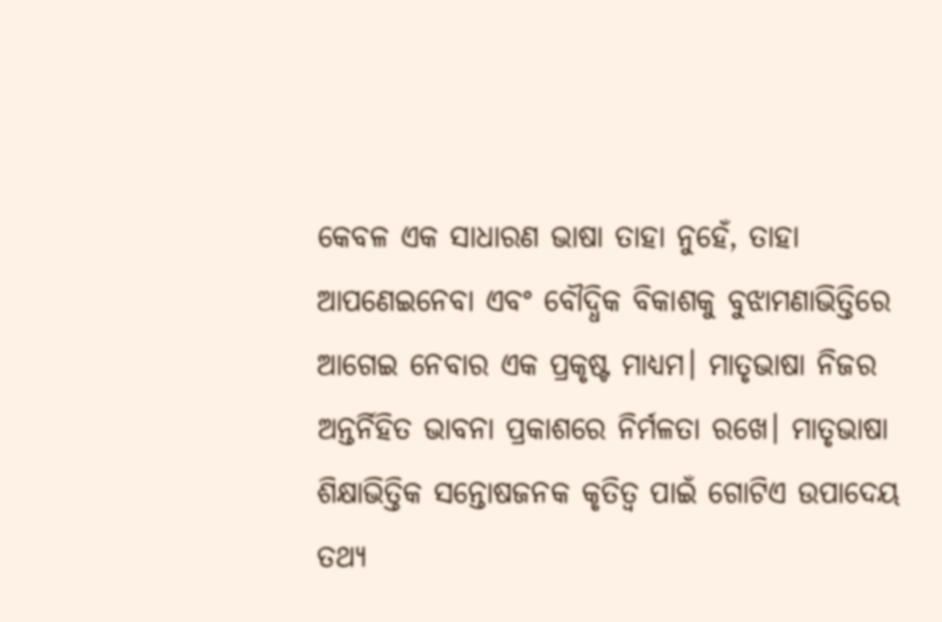କେବଳ ଏକ ସାଧାରଣ ଭାଷା ତାହା ନୁହେଁ, ତାହା ଆପଣେଇନେବା ଏବଂ ବୌଦ୍ଧିକ ବିକାଶକୁ ବୁଝାମଣାଭିତ୍ତିରେ ଆଗେଇ ନେବାର ଏକ ପ୍ରକୃଷ୍ଟ ମାଧ୍ୟମ। ମାତୃଭାଷା ନିଜର ଅନ୍ତର୍ନିହିତ ଭାବନା ପ୍ରକାଶରେ ନିର୍ମଳତା ରଖେ। ମାତୃଭାଷା ଶିକ୍ଷାଭିତ୍ତିକ ସନ୍ତୋଷଜନକ କୃତିତ୍ୱ ପାଇଁ ଗୋଟିଏ ଉପାଦେୟ ତଥ୍ୟ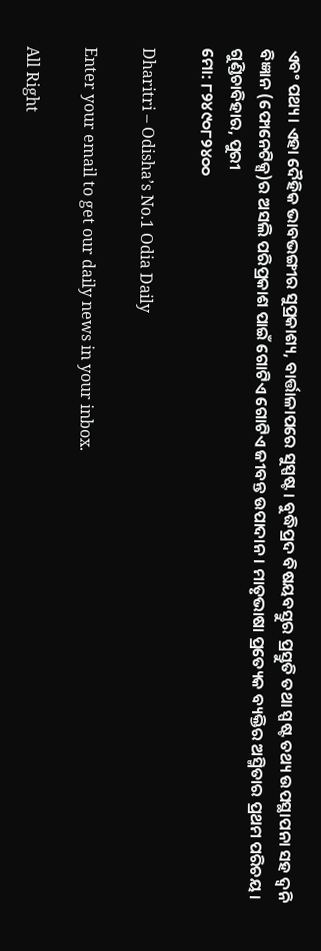ଏବଂ ପଥ୍ୟ। ଏହା ଦୈହିକ ଭାବଭଙ୍ଗୀର ସୁପ୍ରକାଶ୍ୟ, ବାର୍ତ୍ତାଳାପରେ ସୁସ୍ପଷ୍ଟ। ବୁଦ୍ଧିପ୍ରଦ ବିଷୟବସ୍ତୁର ପ୍ରସ୍ତୁତି ତଥା ସ୍ପଷ୍ଟ ତଥ୍ୟ ଉପସ୍ଥାପନା ସହ ଦ୍ୱନି ବିଜ୍ଞାନ (ଫୋନେଟିକ୍ସ)ର ଅସଲି ପରିପ୍ରକାଶ ପାଇଁ ଗୋଟିଏ ଗୋଟିଏ ଜୀବନ୍ତ ଉପାଦାନ। ମାତୃଭାଷା ପ୍ରତ୍ୟେକ ବ୍ୟକ୍ତିର ଅସ୍ମିତାର ପ୍ରଥମ ପରିଚୟ।
ଗୁଣ୍ଡିଚାବିହାର, ପୁରୀ
ମୋ: ୮୨୪୯୦୮୨୪୦୦

Dharitri – Odisha’s No.1 Odia Daily

Enter your email to get our daily news in your inbox.

All Right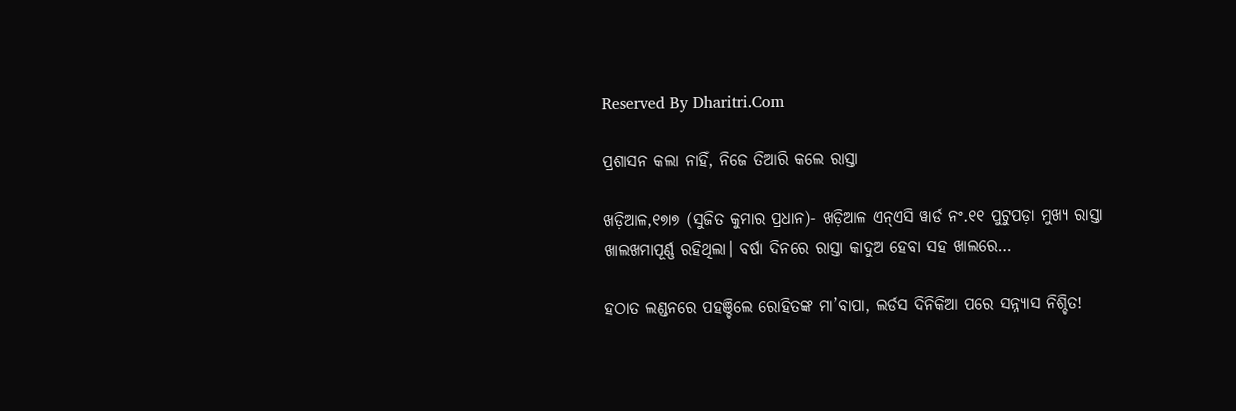Reserved By Dharitri.Com

ପ୍ରଶାସନ କଲା ନାହିଁ, ନିଜେ ତିଆରି କଲେ ରାସ୍ତା

ଖଡ଼ିଆଳ,୧୭ା୭ (ସୁଜିତ କୁମାର ପ୍ରଧାନ)- ଖଡ଼ିଆଳ ଏନ୍‌ଏସି ୱାର୍ଡ ନଂ.୧୧ ପୁଟୁପଡ଼ା ମୁଖ୍ୟ ରାସ୍ତା ଖାଲଖମାପୂର୍ଣ୍ଣ ରହିଥିଲା। ବର୍ଷା ଦିନରେ ରାସ୍ତା କାଦୁଅ ହେବା ସହ ଖାଲରେ…

ହଠାତ ଲଣ୍ଡନରେ ପହଞ୍ଚିଲେ ରୋହିତଙ୍କ ମା’ବାପା, ଲର୍ଡସ ଦିନିକିଆ ପରେ ସନ୍ନ୍ୟାସ ନିଶ୍ଚିତ!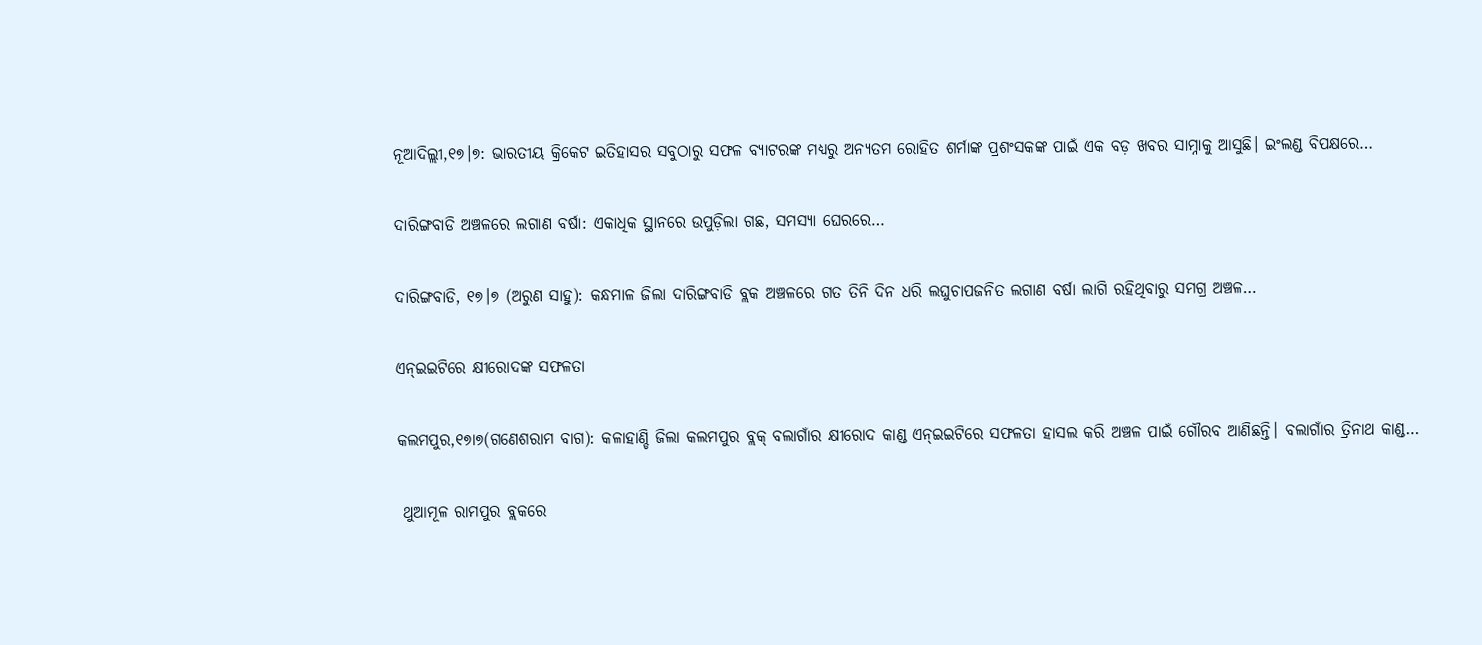ନୂଆଦିଲ୍ଲୀ,୧୭।୭: ଭାରତୀୟ କ୍ରିକେଟ ଇତିହାସର ସବୁଠାରୁ ସଫଳ ବ୍ୟାଟରଙ୍କ ମଧ୍ୟରୁ ଅନ୍ୟତମ ରୋହିତ ଶର୍ମାଙ୍କ ପ୍ରଶଂସକଙ୍କ ପାଇଁ ଏକ ବଡ଼ ଖବର ସାମ୍ନାକୁ ଆସୁଛି। ଇଂଲଣ୍ଡ ବିପକ୍ଷରେ…

ଦାରିଙ୍ଗବାଡି ଅଞ୍ଚଳରେ ଲଗାଣ ବର୍ଷା: ଏକାଧିକ ସ୍ଥାନରେ ଉପୁଡ଼ିଲା ଗଛ, ସମସ୍ୟା ଘେରରେ…

ଦାରିଙ୍ଗବାଡି, ୧୭।୭ (ଅରୁଣ ସାହୁ): କନ୍ଧମାଳ ଜିଲା ଦାରିଙ୍ଗବାଡି ବ୍ଲକ ଅଞ୍ଚଳରେ ଗତ ତିନି ଦିନ ଧରି ଲଘୁଚାପଜନିତ ଲଗାଣ ବର୍ଷା ଲାଗି ରହିଥିବାରୁ ସମଗ୍ର ଅଞ୍ଚଳ…

ଏନ୍‌ଇଇଟିରେ କ୍ଷୀରୋଦଙ୍କ ସଫଳତା

କଲମପୁର,୧୭ା୭(ଗଣେଶରାମ ବାଗ): କଳାହାଣ୍ଡି ଜିଲା କଲମପୁର ବ୍ଲକ୍‌ ବଲାଗାଁର କ୍ଷୀରୋଦ କାଣ୍ଡ ଏନ୍‌ଇଇଟିରେ ସଫଳତା ହାସଲ କରି ଅଞ୍ଚଳ ପାଇଁ ଗୌରବ ଆଣିଛନ୍ତି। ବଲାଗାଁର ତ୍ରିନାଥ କାଣ୍ଡ…

 ଥୁଆମୂଳ ରାମପୁର ବ୍ଲକରେ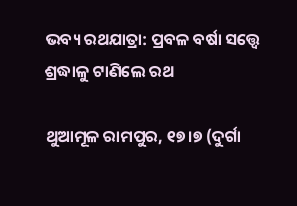ଭବ୍ୟ ରଥଯାତ୍ରା: ପ୍ରବଳ ବର୍ଷା ସତ୍ତ୍ୱେ ଶ୍ରଦ୍ଧାଳୁ ଟାଣିଲେ ରଥ

ଥୁଆମୂଳ ରାମପୁର, ୧୭।୭ (ଦୁର୍ଗା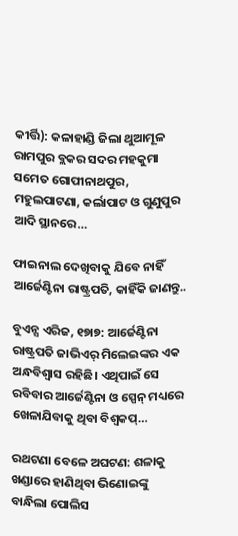କୀର୍ତ୍ତି): କଳାହାଣ୍ଡି ଜିଲା ଥୁଆମୂଳ ରାମପୁର ବ୍ଲକର ସଦର ମହକୁମା ସମେତ ଗୋପୀନାଥପୁର, ମହୁଲପାଟଣା, କର୍ଲାପାଟ ଓ ଗୁଣୁପୁର ଆଦି ସ୍ଥାନରେ…

ଫାଇନାଲ ଦେଖିବାକୁ ଯିବେ ନାହିଁ ଆର୍ଜେଣ୍ଟିନା ରାଷ୍ଟ୍ରପତି, କାହିଁକି ଜାଣନ୍ତୁ..

ବୁଏନ୍ସ ଏରିଜ, ୧୭ା୭: ଆର୍ଜେଣ୍ଟିନା ରାଷ୍ଟ୍ରପତି ଜାଭିଏର୍‌ ମିଲେଇଙ୍କର ଏକ ଅନ୍ଧବିଶ୍ୱାସ ରହିଛି। ଏଥିପାଇଁ ସେ ରବିବାର ଆର୍ଜେଣ୍ଟିନା ଓ ସ୍ପେନ୍‌ ମଧ୍ୟରେ ଖେଳାଯିବାକୁ ଥିବା ବିଶ୍ୱକପ୍‌…

ରଥଟଣା ବେଳେ ଅଘଟଣ: ଶଳାକୁ ଖଣ୍ଡାରେ ହାଣିଥିବା ଭିଣୋଇଙ୍କୁ ବାନ୍ଧିଲା ପୋଲିସ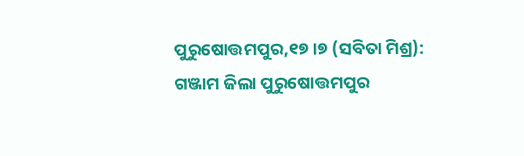ପୁରୁଷୋତ୍ତମପୁର,୧୭।୭ (ସବିତା ମିଶ୍ର): ଗଞ୍ଜାମ ଜିଲା ପୁରୁଷୋତ୍ତମପୁର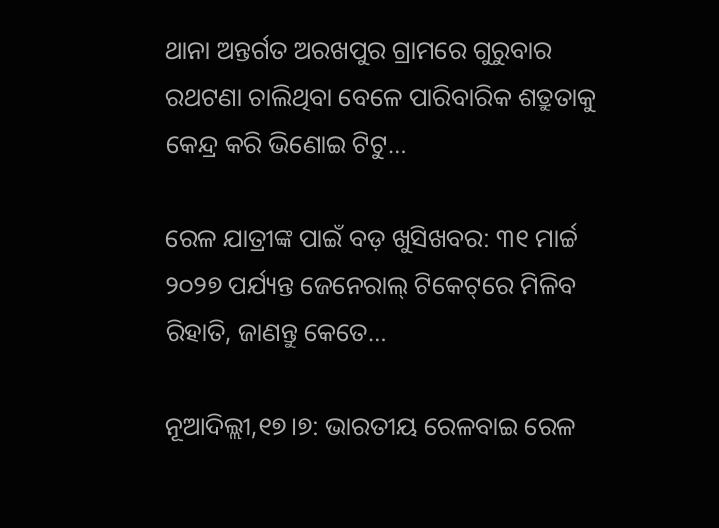ଥାନା ଅନ୍ତର୍ଗତ ଅରଖପୁର ଗ୍ରାମରେ ଗୁରୁବାର ରଥଟଣା ଚାଲିଥିବା ବେଳେ ପାରିବାରିକ ଶତ୍ରୁତାକୁ କେନ୍ଦ୍ର କରି ଭିଣୋଇ ଟିଟୁ…

ରେଳ ଯାତ୍ରୀଙ୍କ ପାଇଁ ବଡ଼ ଖୁସିଖବର: ୩୧ ମାର୍ଚ୍ଚ ୨୦୨୭ ପର୍ଯ୍ୟନ୍ତ ଜେନେରାଲ୍ ଟିକେଟ୍‌ରେ ମିଳିବ ରିହାତି, ଜାଣନ୍ତୁ କେତେ…

ନୂଆଦିଲ୍ଲୀ,୧୭।୭: ଭାରତୀୟ ରେଳବାଇ ରେଳ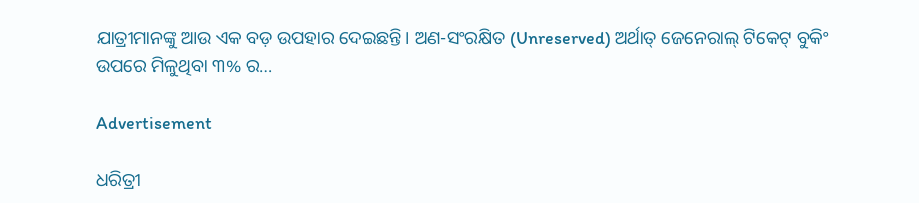ଯାତ୍ରୀମାନଙ୍କୁ ଆଉ ଏକ ବଡ଼ ଉପହାର ଦେଇଛନ୍ତି। ଅଣ-ସଂରକ୍ଷିତ (Unreserved) ଅର୍ଥାତ୍ ଜେନେରାଲ୍ ଟିକେଟ୍ ବୁକିଂ ଉପରେ ମିଳୁଥିବା ୩% ର…

Advertisement

ଧରିତ୍ରୀ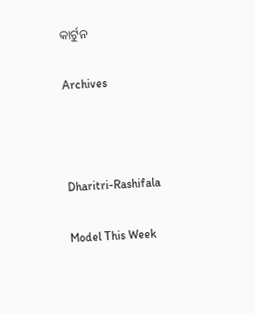କାର୍ଟୁନ

Archives



Dharitri-Rashifala

Model This Week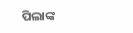ପିଲାଙ୍କ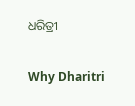ଧରିତ୍ରୀ

Why Dharitri